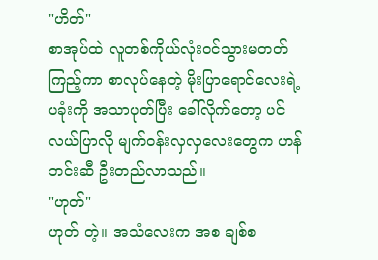"ဟိတ်"
စာအုပ်ထဲ လူတစ်ကိုယ်လုံးဝင်သွားမတတ်ကြည့်ကာ စာလုပ်နေတဲ့ မိုးပြာရောင်လေးရဲ့ ပခုံးကို အသာပုတ်ပြီး ခေါ်လိုက်တော့ ပင်လယ်ပြာလို မျက်ဝန်းလှလှလေးတွေက ဟန်ဘင်းဆီ ဦးတည်လာသည်။
"ဟုတ်"
ဟုတ် တဲ့။ အသံလေးက အစ ချစ်စ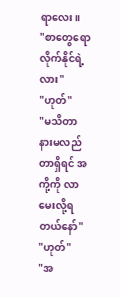ရာလေး။
"စာတွေရော လိုက်နိုင်ရဲ့လား"
"ဟုတ်"
"မသိတာ နားမလည်တာရှိရင် အကို့ကို လာမေးလို့ရတယ်နော်"
"ဟုတ်"
"အ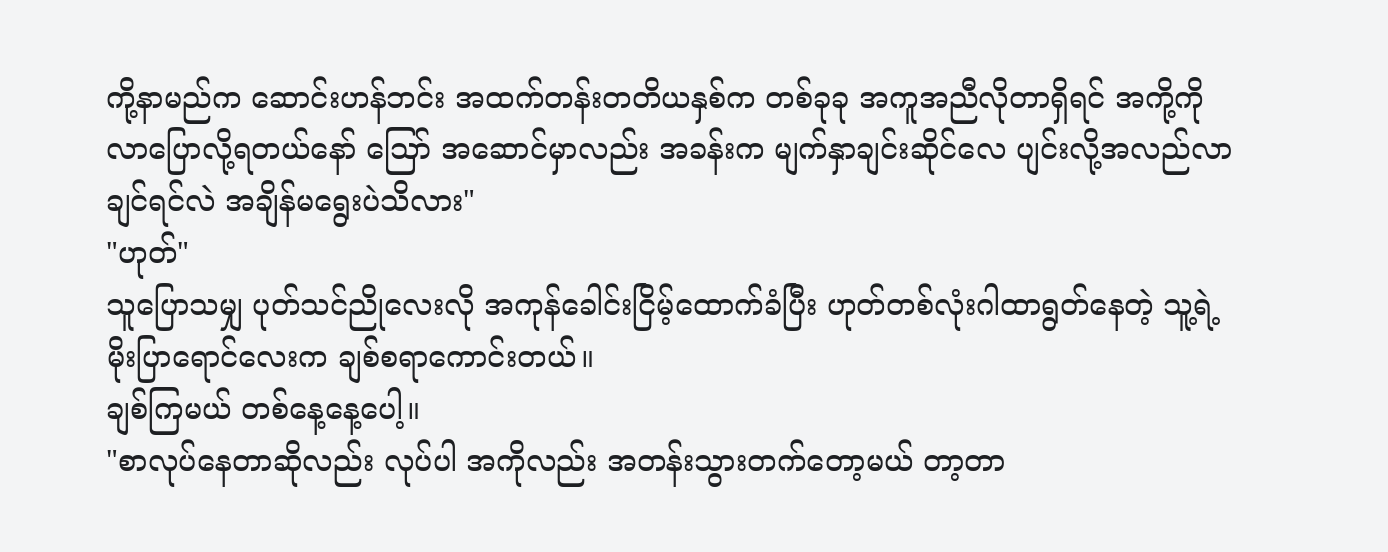ကို့နာမည်က ဆောင်းဟန်ဘင်း အထက်တန်းတတိယနှစ်က တစ်ခုခု အကူအညီလိုတာရှိရင် အကို့ကို လာပြောလို့ရတယ်နော် ဪ အဆောင်မှာလည်း အခန်းက မျက်နှာချင်းဆိုင်လေ ပျင်းလို့အလည်လာချင်ရင်လဲ အချိန်မရွေးပဲသိလား"
"ဟုတ်"
သူပြောသမျှ ပုတ်သင်ညိုလေးလို အကုန်ခေါင်းငြိမ့်ထောက်ခံပြီး ဟုတ်တစ်လုံးဂါထာရွတ်နေတဲ့ သူ့ရဲ့ မိုးပြာရောင်လေးက ချစ်စရာကောင်းတယ်။
ချစ်ကြမယ် တစ်နေ့နေ့ပေါ့။
"စာလုပ်နေတာဆိုလည်း လုပ်ပါ အကိုလည်း အတန်းသွားတက်တော့မယ် တာ့တာ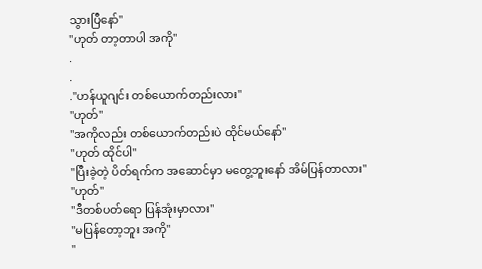သွားပြီနော်"
"ဟုတ် တာ့တာပါ အကို"
.
.
."ဟန်ယူဂျင်း တစ်ယောက်တည်းလား"
"ဟုတ်"
"အကိုလည်း တစ်ယောက်တည်းပဲ ထိုင်မယ်နော်"
"ဟုတ် ထိုင်ပါ"
"ပြီးခဲ့တဲ့ ပိတ်ရက်က အဆောင်မှာ မတွေ့ဘူးနော် အိမ်ပြန်တာလား"
"ဟုတ်"
"ဒီတစ်ပတ်ရော ပြန်အုံးမှာလား"
"မပြန်တော့ဘူး အကို"
"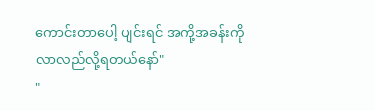ကောင်းတာပေါ့ ပျင်းရင် အကို့အခန်းကို လာလည်လို့ရတယ်နော်"
"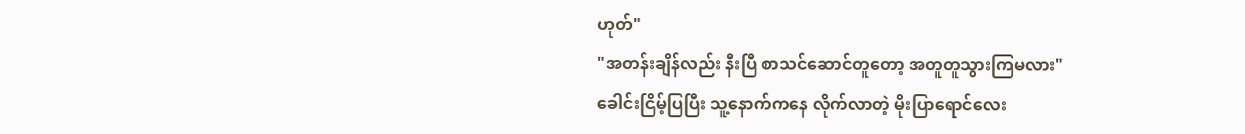ဟုတ်"
"အတန်းချိန်လည်း နီးပြီ စာသင်ဆောင်တူတော့ အတူတူသွားကြမလား"
ခေါင်းငြိမ့်ပြပြီး သူ့နောက်ကနေ လိုက်လာတဲ့ မိုးပြာရောင်လေး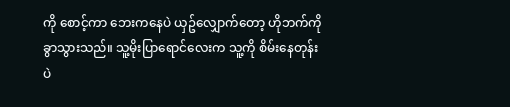ကို စောင့်ကာ ဘေးကနေပဲ ယှဥ်လျှောက်တော့ ဟိုဘက်ကို ခွာသွားသည်။ သူ့မိုးပြာရောင်လေးက သူ့ကို စိမ်းနေတုန်းပဲ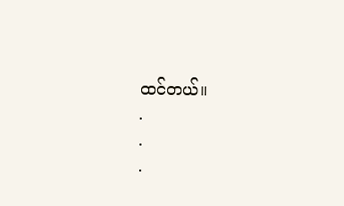ထင်တယ်။
.
.
.